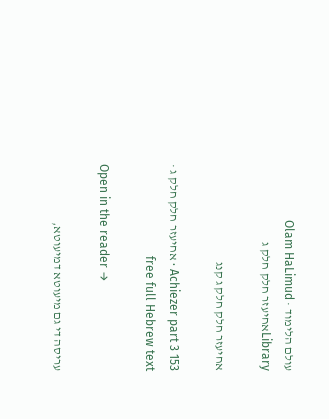עולם הלימוד · Olam HaLimud
Libraryאחיעזר חלק חלק ג

אחיעזר חלק חלק ג קנג

Achiezer part 3 153 · אחיעזר חלק חלק ג · free full Hebrew text

Open in the reader →

עריסה די גם מיעוטא דמיעוטא,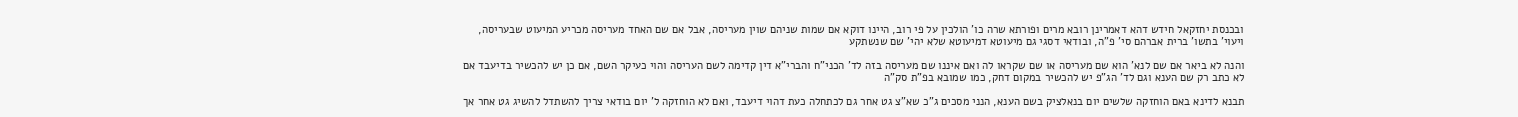ובכנסת יחזקאל חידש דהא דאמרינן רובא מרים ופורתא שרה כו' הולכין על פי רוב, היינו דוקא אם שמות שניהם שוין מעריסה, אבל אם שם האחד מעריסה מכריע המיעוט שבעריסה, ויעוי' בתשו' ברית אברהם סי' פ"ה, ובודאי דסגי גם מיעוטא דמיעוטא שלא יהי' שם שנשתקע

והנה לא ביאר אם שם לנא' הוא שם מעריסה או שם שקראו לה ואם איננו שם מעריסה בזה לד' הכני"ח והברי"א דין קדימה לשם העריסה והוי כעיקר השם, אם כן יש להכשיר בדיעבד אם לא כתב רק שם הענא וגם לד' הג"פ יש להכשיר במקום דחק, כמו שמובא בפ"ת סק"ה

תבנא לדינא באם הוחזקה שלשים יום בנאלציק בשם הענא, הנני מסכים ג"כ שא"צ גט אחר גם לכתחלה כעת דהוי דיעבד, ואם לא הוחזקה ל' יום בודאי צריך להשתדל להשיג גט אחר אך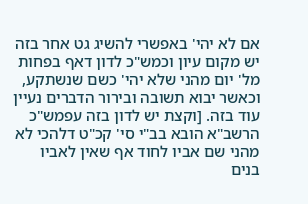אם לא יהי' באפשרי להשיג גט אחר בזה יש מקום עיון וכמש"כ לדון דאף בפחות מל' יום מהני שלא יהי' כשם שנשתקע, וכאשר יבוא תשובה ובירור הדברים נעיין עוד בזה. [וקצת יש לדון בזה עפמש"כ הרשב"א הובא בב"י סי' קכ"ט דלהכי לא מהני שם אביו לחוד אף שאין לאביו בנים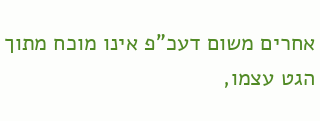אחרים משום דעכ"פ אינו מוכח מתוך הגט עצמו,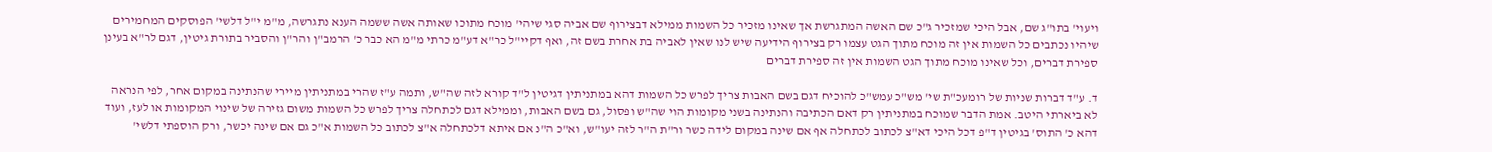ויעוי' בתו"ג שם, אבל היכי שמזכיר ג"כ שם האשה המתגרשת אך שאינו מזכיר כל השמות ממילא דבצירוף שם אביה סגי שיהי' מוכח מתוכו שאותה אשה ששמה הענא נתגרשה, מ"מ י"ל דלשי' הפוסקים המחמירים שיהיו נכתבים כל השמות אין זה מוכח מתוך הגט עצמו רק בצירוף הידיעה שיש לנו שאין לאביה בת אחרת בשם זה, ואף דקיי"ל כר"א דע"מ כרתי מ"מ הא כבר כ' הרמב"ן והר"ן והסביר בתורת גיטין, דגם לר"א בעינן ספירת דברים, וכל שאינו מוכח מתוך הגט השמות אין זה ספירת דברים

ד. ע"ד דברות שניות של רומעכ"ת שי' מש"כ עמש"כ להוכיח דגם בשם האבות צריך לפרש כל השמות דהא במתניתין דגיטין ל"ד קורא לזה שה"ש, ותמה ע"ז שהרי במתניתין מיירי שהנתינה במקום אחר, לפי הנראה לא ביארתי היטב. אמת הדבר שמוכח במתניתין רק דאם הכתיבה והנתינה בשני מקומות הוי שה"ש ופסול, גם בשם האבות, וממילא דגם לכתחלה צריך לפרש כל השמות משום גזירה של שינוי המקומות או לעז, ועוד דהא כ' התוס' בגיטין ד"פ דכל היכי דא"צ לכתוב לכתחלה אף אם שינה במקום לידה כשר ור"ת ה"ר לזה יעו"ש, וא"כ ה"נ אם איתא דלכתחלה א"צ לכתוב כל השמות א"כ גם אם שינה יכשר, ורק הוספתי דלשי'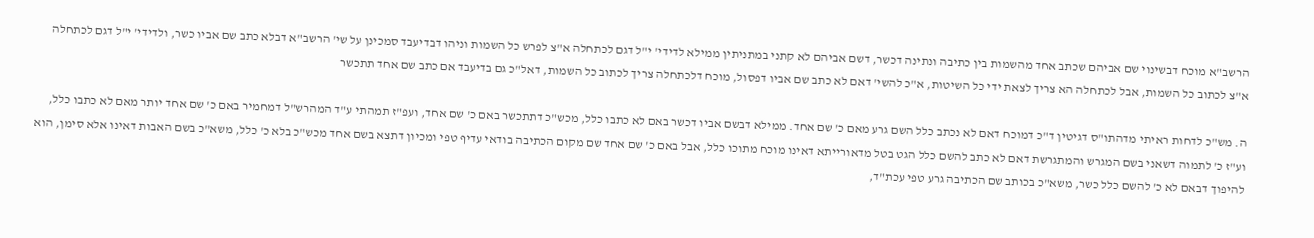הרשב"א מוכח דבשינוי שם אביהם שכתב אחד מהשמות בין כתיבה ונתינה דכשר, דשם אביהם לא קתני במתניתין ממילא לדידי' י"ל דגם לכתחלה א"צ לפרש כל השמות וניהו דבדיעבד סמכינן על שי' הרשב"א דבלא כתב שם אביו כשר, ולדידי' י"ל דגם לכתחלה א"צ לכתוב כל השמות, אבל לכתחלה הא צריך לצאת ידי כל השיטות, א"כ להשי' דאם לא כתב שם אביו דפסול, מוכח דלכתחלה צריך לכתוב כל השמות, דאל"כ גם בדיעבד אם כתב שם אחד תתכשר

ה. מש"כ לדחות ראיתי מדהתו"ס דגיטין ד"כ דמוכח דאם לא נכתב כלל השם גרע מאם כ' שם אחד. ממילא דבשם אביו דכשר באם לא כתבו כלל, מכש"כ דתתכשר באם כ' שם אחד, ועפ"ז תמהתי ע"ד המהרש"ל דמחמיר באם כ' שם אחד יותר מאם לא כתבו כלל, וע"ז כ' לתמוה דשאני בשם המגרש והמתגרשת דאם לא כתב להשם כלל הגט בטל מדאורייתא דאינו מוכח מתוכו כלל, אבל באם כ' שם אחד שם מקום הכתיבה בודאי עדיף טפי ומכיון דתצא בשם אחד מכש"כ בלא כ' כלל, משא"כ בשם האבות דאינו אלא סימן, הוא להיפוך דבאם לא כ' להשם כלל כשר, משא"כ בכותב שם הכתיבה גרע טפי עכת"ד,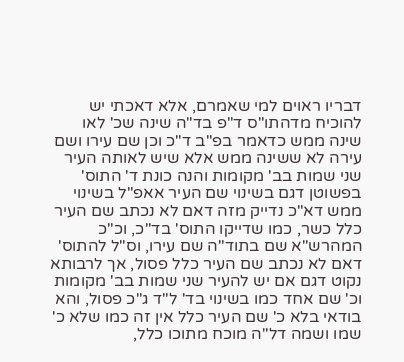דבריו ראוים למי שאמרם, אלא דאכתי יש להוכיח מדהתו"ס ד"פ בד"ה שינה שכ' לאו שינה ממש כדאמר בפ"ב ד"כ וכן שם עירו ושם עירה לא ששינה ממש אלא שיש לאותה העיר שני שמות בב' מקומות והנה כונת ד' התוס' בפשוטן דגם בשינוי שם העיר אאפ"ל בשינוי ממש דא"כ נדייק מזה דאם לא נכתב שם העיר כלל כשר, כמו שדייקו התוס' בד"כ, וכ"כ המהרש"א שם בתוד"ה שם עירו, וס"ל להתוס' דאם לא נכתב שם העיר כלל פסול, אך לרבותא נקוט דגם אם יש להעיר שני שמות בב' מקומות וכ' שם אחד כמו בשינוי בד' ל"ד ג"כ פסול, והא בודאי בלא כ' שם העיר כלל אין זה כמו שלא כ' שמו ושמה דל"ה מוכח מתוכו כלל,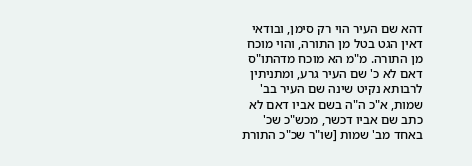דהא שם העיר הוי רק סימן, ובודאי דאין הגט בטל מן התורה, והוי מוכח מן התורה. מ"מ הא מוכח מדהתו"ס דאם לא כ' שם העיר גרע, ומתניתין לרבותא נקיט שינה שם העיר בב' שמות, א"כ ה"ה בשם אביו דאם לא כתב שם אביו דכשר, מכש"כ שכ' באחד מב' שמות [שו"ר שכ"כ התורת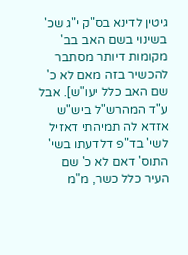גיטין לדינא בס"ק י"ג שכ' בשינוי בשם האב בב' מקומות דיותר מסתבר להכשיר בזה מאם לא כ' שם האב כלל יעו"ש]. אבל ע"ד המהרש"ל ביש"ש אזדא לה תמיהתי דאזיל לשי' בד"פ דלדעתו בשי' התוס' דאם לא כ' שם העיר כלל כשר, מ"מ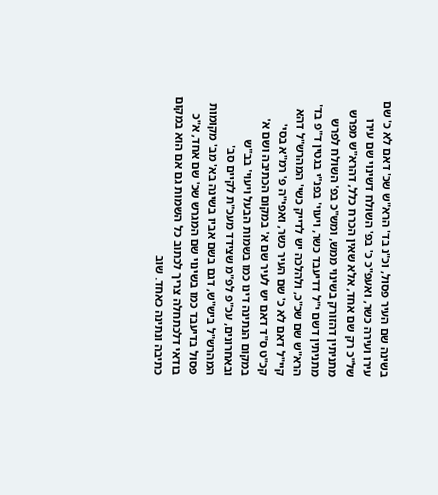בשינה שם העיר פסול, וכ"נ בד' הרא"ש שכ' דאם לא כ' שם עירו ועירה כשר, ואעפ"כ כ' בפ' השולח דשינוי שם עירו של"כ רק שם אחד, אלא שאין הכרח כלל, דהרא"ש מפרש מתניתין דהזורק בשינוי ממש, ומש"כ בפ' השולח לפרש מתניתין דשם י"ל דדיעבד כשר, ויעוי' בפנ"י בגטין ד"פ בד' הרא"ש שם שכ"כ, ולהלכה יש לדייק כשי' המהרש"ל דהא קיי"ל דאם לא כ' שם העיר כשר, ואפי"ה פ' רמ"א בסי' קכ"ט ס"ד דאם יש לעיר שם א' במקום הכתיבה ושם א' במקום הנתינה דינו כמו בשמות הבעל ויעוי' בב"ש ובאחרונים, עכ"פ לפ"מ שצידד מעכ"ת לקיים סב' המהרש"ל ביש"ש, דגם בשם אביו בשינה בא' מב' מקומות פסול בדיעבד כמו בשינוי שם המגרש שכ' שם אחד, א"כ בודאי דלכתחלה צריך לכתוב כל השמות גם אם הוא במקום כתיבה ונתינה כאחד. שוב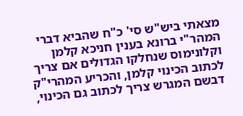מצאתי ביש"ש סי' כ"ח שהביא דברי המהר"י ברונא בענין חניכא קלמן וקלונימוס שנחלקו הגדולים אם צריך לכתוב הכינוי קלמן, והכריע המהרי"ק דבשם המגרש צריך לכתוב גם הכינוי,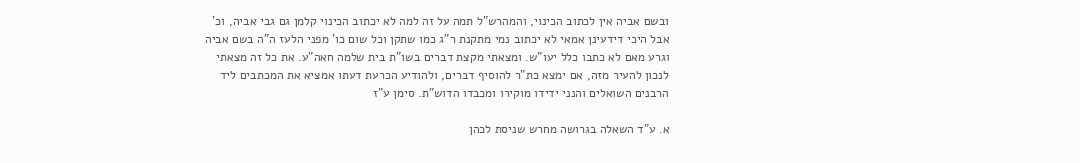ובשם אביה אין לכתוב הכינוי, והמהרש"ל תמה על זה למה לא יכתוב הכינוי קלמן גם גבי אביה, וכ' אבל היכי דידעינן אמאי לא יכתוב נמי מתקנת ר"ג כמו שתקן וכל שום כו' מפני הלעז ה"ה בשם אביה וגרע מאם לא כתבו כלל יעו"ש. ומצאתי מקצת דברים בשו"ת בית שלמה חאה"ע. את כל זה מצאתי לנכון להעיר מזה, אם ימצא כת"ר להוסיף דברים, ולהודיע הכרעת דעתו אמציא את המכתבים ליד הרבנים השואלים והנני ידידו מוקירו ומכבדו הדוש"ת. סימן ע"ז

א. ע"ד השאלה בגרושה מחרש שניסת לכהן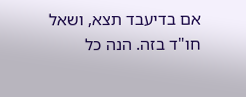אם בדיעבד תצא, ושאל חו"ד בזה. הנה כל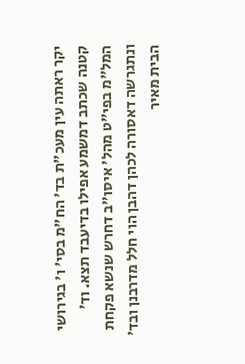יקר ראתה עין מעכ"ת בד' הח"מ בסי' ו' בגירושי קטנה שכתב דמשמע אפילו בדיעבד תצא. וד' המל"מ בפי"ט מהל' איסו"ב דחרש שנשא פקחת ונתגרשה דאסורה לכהן דהבן הוי חלל מדרבנן ובד' הבית מאיר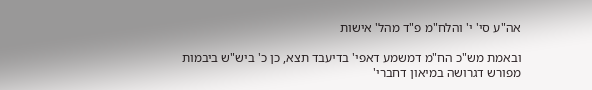אה"ע סי' י' והלח"מ פ"ד מהל' אישות

ובאמת מש"כ הח"מ דמשמע דאפי' בדיעבד תצא, כן כ' ביש"ש ביבמות מפורש דגרושה במיאון דחברי'